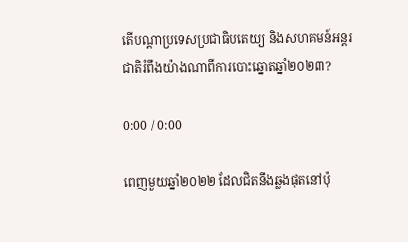តើបណ្ដាប្រទេសប្រជាធិបតេយ្យ និងសហគមន៍អន្តរជាតិរំពឹងយ៉ាងណាពីការបោះឆ្នោតឆ្នាំ២០២៣?

0:00 / 0:00

ពេញមួយឆ្នាំ២០២២ ដែលជិតនឹងឆ្លងផុតនៅប៉ុ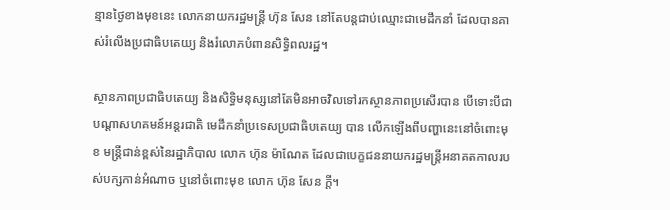ន្មានថ្ងៃខាងមុខនេះ លោកនាយករដ្ឋមន្ត្រី ហ៊ុន សែន នៅតែបន្តជាប់ឈ្មោះជាមេដឹកនាំ ដែលបានគាស់រំលើងប្រជាធិបតេយ្យ និងរំលោភបំពានសិទ្ធិពលរដ្ឋ។

ស្ថានភាពប្រជាធិបតេយ្យ និងសិទ្ធិមនុស្សនៅតែមិនអាចវិលទៅរកស្ថានភាពប្រសើរបាន បើទោះបីជាបណ្ដាសហគមន៍អន្តរជាតិ មេដឹកនាំប្រទេសប្រជាធិបតេយ្យ បាន លើកឡើងពីបញ្ហានេះនៅចំពោះមុខ មន្ត្រីជាន់ខ្ពស់នៃរដ្ឋាភិបាល លោក ហ៊ុន ម៉ាណែត ដែលជាបេក្ខជននាយករដ្ឋមន្ត្រីអនាគតកាលរបស់បក្សកាន់អំណាច ឬនៅចំពោះមុខ លោក ហ៊ុន សែន ក្ដី។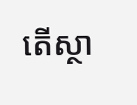តើស្ថា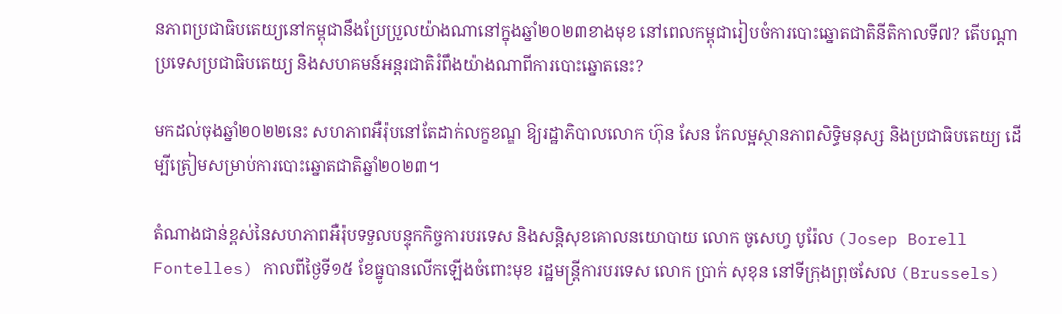នភាពប្រជាធិបតេយ្យនៅកម្ពុជានឹងប្រែប្រួលយ៉ាងណានៅក្នុងឆ្នាំ២០២៣ខាងមុខ នៅពេលកម្ពុជារៀបចំការបោះឆ្នោតជាតិនីតិកាលទី៧? តើបណ្ដាប្រទេសប្រជាធិបតេយ្យ និងសហគមន៍អន្តរជាតិរំពឹងយ៉ាងណាពីការបោះឆ្នោតនេះ?

មកដល់ចុងឆ្នាំ២០២២នេះ សហភាពអឺរ៉ុបនៅតែដាក់លក្ខខណ្ឌ ឱ្យរដ្ឋាភិបាលលោក ហ៊ុន សែន កែលម្អស្ថានភាពសិទ្ធិមនុស្ស និងប្រជាធិបតេយ្យ ដើម្បីត្រៀមសម្រាប់ការបោះឆ្នោតជាតិឆ្នាំ២០២៣។

តំណាងជាន់ខ្ពស់នៃសហភាពអឺរ៉ុបទទួលបន្ទុកកិច្ចការបរទេស និងសន្តិសុខគោលនយោបាយ លោក ចូសេហ្វ បូរ៉ែល (Josep Borell Fontelles) កាលពីថ្ងៃទី១៥ ខែធ្នូបានលើកឡើងចំពោះមុខ រដ្ឋមន្ត្រីការបរទេស លោក ប្រាក់ សុខុន នៅទីក្រុងព្រុចសែល (Brussels)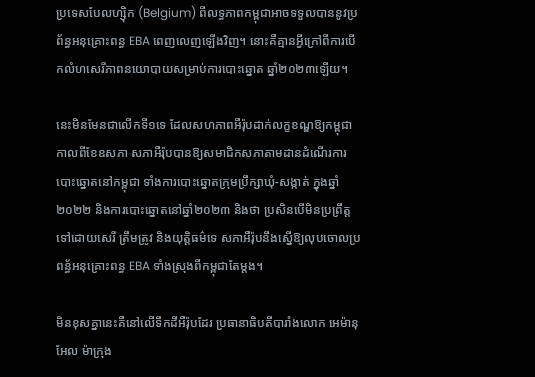ប្រទេសបែលហ្ស៊ិក (Belgium) ពីលទ្ធភាពកម្ពុជាអាចទទួលបាននូវប្រព័ន្ធអនុគ្រោះពន្ធ EBA ពេញលេញឡើងវិញ។ នោះគឺគ្មានអ្វីក្រៅពីការបើកលំហសេរីភាពនយោបាយសម្រាប់ការបោះឆ្នោត ឆ្នាំ២០២៣ឡើយ។

នេះមិនមែនជាលើកទី១ទេ ដែលសហភាពអឺរ៉ុបដាក់លក្ខខណ្ឌឱ្យកម្ពុជា កាលពីខែឧសភា សភាអឺរ៉ុបបានឱ្យសមាជិកសភាតាមដានដំណើរការបោះឆ្នោតនៅកម្ពុជា ទាំងការបោះឆ្នោតក្រុមប្រឹក្សាឃុំ-សង្កាត់ ក្នុងឆ្នាំ២០២២ និងការបោះឆ្នោតនៅឆ្នាំ២០២៣ និងថា ប្រសិនបើមិនប្រព្រឹត្តទៅដោយសេរី ត្រឹមត្រូវ និងយុត្តិធម៌ទេ សភាអឺរ៉ុបនឹងស្នើឱ្យលុបចោលប្រពន្ធ័អនុគ្រោះពន្ធ EBA ទាំងស្រុងពីកម្ពុជាតែម្ដង។

មិនខុសគ្នានេះគឺនៅលើទឹកដីអឺរ៉ុបដែរ ប្រធានាធិបតីបារាំងលោក អេម៉ានុអែល ម៉ាក្រុង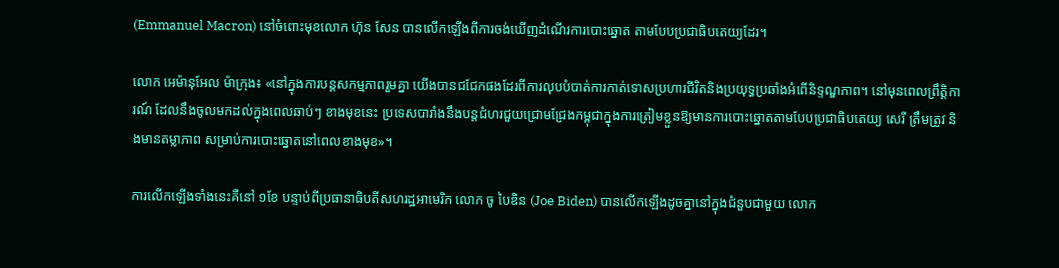(Emmanuel Macron) នៅចំពោះមុខលោក ហ៊ុន សែន បានលើកឡើងពីការចង់ឃើញដំណើរការបោះឆ្នោត តាមបែបប្រជាធិបតេយ្យដែរ។

លោក អេម៉ានុអែល ម៉ាក្រុង៖ «នៅក្នុងការបន្តសកម្មភាពរួមគ្នា យើងបានជជែកផងដែរពីការលុបបំបាត់ការកាត់ទោសប្រហារជីវិតនិងប្រយុទ្ធប្រឆាំងអំពើនិទ្ទណ្ឌភាព។ នៅមុនពេលព្រឹត្តិការណ៍ ដែលនឹងចូលមកដល់ក្នុងពេលឆាប់ៗ ខាងមុខនេះ ប្រទេសបារាំងនឹងបន្តជំហរជួយជ្រោមជ្រែងកម្ពុជាក្នុងការត្រៀមខ្លួនឱ្យមានការបោះឆ្នោតតាមបែបប្រជាធិបតេយ្យ សេរី ត្រឹមត្រូវ និងមានតម្លាភាព សម្រាប់ការបោះឆ្នោតនៅពេលខាងមុខ»។

ការលើកឡើងទាំងនេះគឺនៅ ១ខែ បន្ទាប់ពីប្រធានាធិបតីសហរដ្ឋអាមេរិក លោក ចូ បៃឌិន (Joe Biden) បានលើកឡើងដូចគ្នានៅក្នុងជំនួបជាមួយ លោក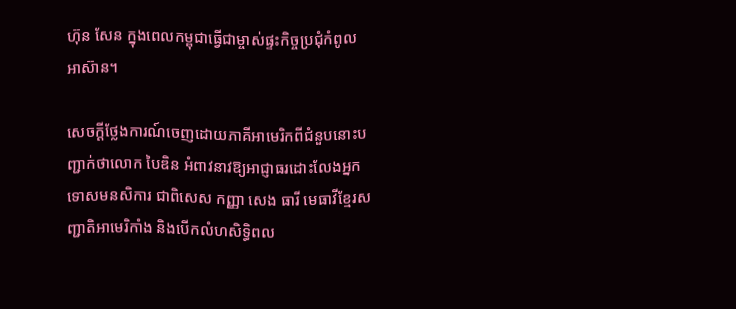ហ៊ុន សែន ក្នុងពេលកម្ពុជាធ្វើជាម្ចាស់ផ្ទះកិច្ចប្រជុំកំពូលអាស៊ាន។

សេចក្ដីថ្លែងការណ៍ចេញដោយភាគីអាមេរិកពីជំនួបនោះបញ្ជាក់ថាលោក បៃឌិន អំពាវនាវឱ្យអាជ្ញាធរដោះលែងអ្នកទោសមនសិការ ជាពិសេស កញ្ញា សេង ធារី មេធាវីខ្មែរសញ្ជាតិអាមេរិកាំង និងបើកលំហសិទ្ធិពល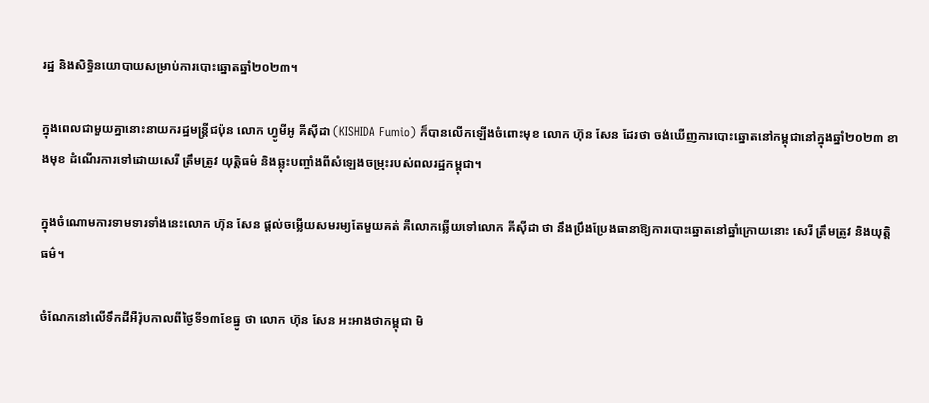រដ្ឋ និងសិទ្ធិនយោបាយសម្រាប់ការបោះឆ្នោតឆ្នាំ២០២៣។

ក្នុងពេលជាមួយគ្នានោះនាយករដ្ឋមន្ត្រីជប៉ុន លោក ហ្វូមីអូ គីស៊ីដា (KISHIDA Fumio) ក៏បានលើកឡើងចំពោះមុខ លោក ហ៊ុន សែន ដែរថា ចង់ឃើញការបោះឆ្នោតនៅកម្ពុជានៅក្នុងឆ្នាំ២០២៣ ខាងមុខ ដំណើរការទៅដោយសេរី ត្រឹមត្រូវ យុត្តិធម៌ និងឆ្លុះបញ្ចាំងពីសំឡេងចម្រុះរបស់ពលរដ្ឋកម្ពុជា។

ក្នុងចំណោមការទាមទារទាំងនេះលោក ហ៊ុន សែន ផ្ដល់ចម្លើយសមរម្យតែមួយគត់ គឺលោកឆ្លើយទៅលោក គីស៊ីដា ថា នឹងប្រឹងប្រែងធានាឱ្យការបោះឆ្នោតនៅឆ្នាំក្រោយនោះ សេរី ត្រឹមត្រូវ និងយុត្តិធម៌។

ចំណែកនៅលើទឹកដីអឺរ៉ុបកាលពីថ្ងៃទី១៣ខែធ្នូ ថា លោក ហ៊ុន សែន អះអាងថាកម្ពុជា មិ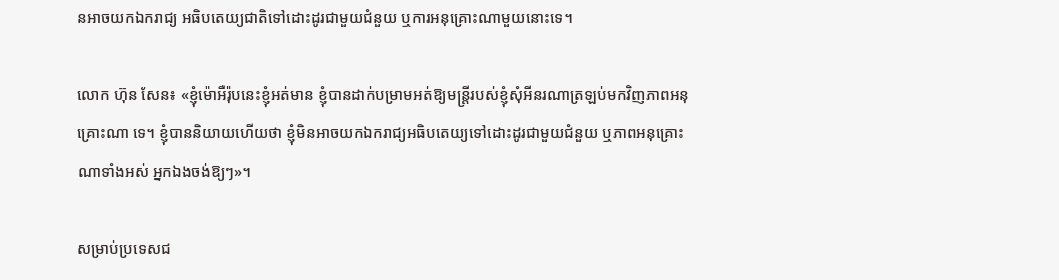នអាចយកឯករាជ្យ អធិបតេយ្យជាតិទៅដោះដូរជាមួយជំនួយ ឬការអនុគ្រោះណាមួយនោះទេ។

លោក ហ៊ុន សែន៖ «ខ្ញុំម៉ោអឺរ៉ុបនេះខ្ញុំអត់មាន ខ្ញុំបានដាក់បម្រាមអត់ឱ្យមន្ត្រីរបស់ខ្ញុំសុំអីនរណាត្រឡប់មកវិញភាពអនុគ្រោះណា ទេ។ ខ្ញុំបាននិយាយហើយថា ខ្ញុំមិនអាចយកឯករាជ្យអធិបតេយ្យទៅដោះដូរជាមួយជំនួយ ឬភាពអនុគ្រោះណាទាំងអស់ អ្នកឯងចង់ឱ្យៗ»។

សម្រាប់ប្រទេសជ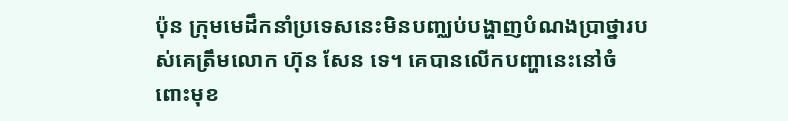ប៉ុន ក្រុមមេដឹកនាំប្រទេសនេះមិនបញ្ឈប់បង្ហាញបំណងប្រាថ្នារបស់គេត្រឹមលោក ហ៊ុន សែន ទេ។ គេបានលើកបញ្ហានេះនៅចំពោះមុខ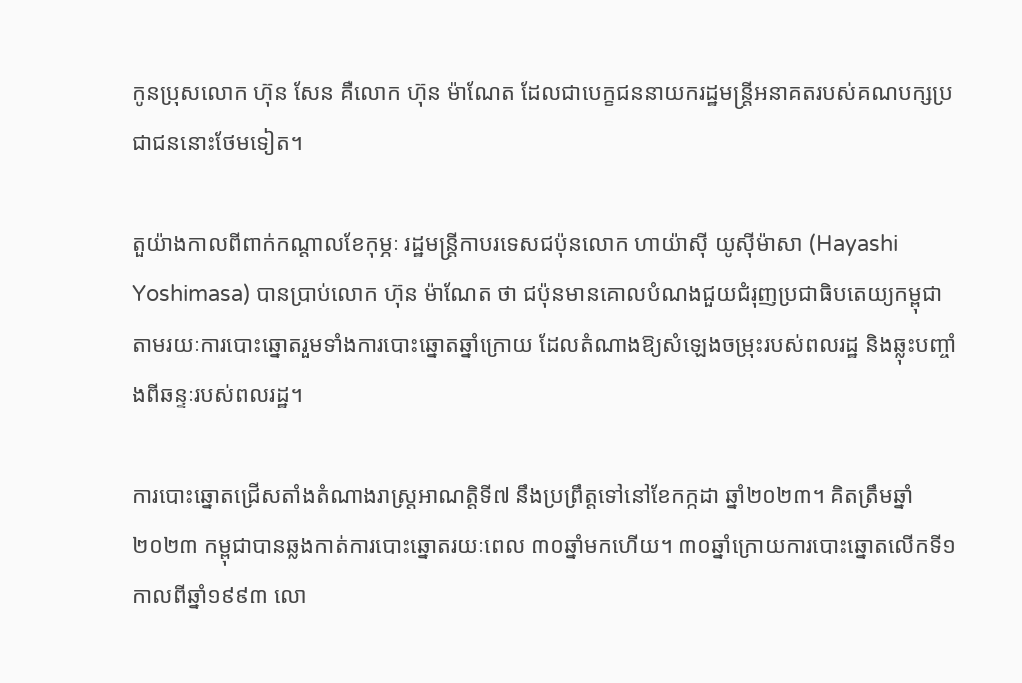កូនប្រុសលោក ហ៊ុន សែន គឺលោក ហ៊ុន ម៉ាណែត ដែលជាបេក្ខជននាយករដ្ឋមន្ត្រីអនាគតរបស់គណបក្សប្រជាជននោះថែមទៀត។

តួយ៉ាងកាលពីពាក់កណ្ដាលខែកុម្ភៈ រដ្ឋមន្ត្រីកាបរទេសជប៉ុនលោក ហាយ៉ាស៊ី យូស៊ីម៉ាសា (Hayashi Yoshimasa) បានប្រាប់លោក ហ៊ុន ម៉ាណែត ថា ជប៉ុនមានគោលបំណងជួយជំរុញប្រជាធិបតេយ្យកម្ពុជា តាមរយៈការបោះឆ្នោតរួមទាំងការបោះឆ្នោតឆ្នាំក្រោយ ដែលតំណាងឱ្យសំឡេងចម្រុះរបស់ពលរដ្ឋ និងឆ្លុះបញ្ចាំងពីឆន្ទៈរបស់ពលរដ្ឋ។

ការបោះឆ្នោតជ្រើសតាំងតំណាងរាស្ត្រអាណត្តិទី៧ នឹងប្រព្រឹត្តទៅនៅខែកក្កដា ឆ្នាំ២០២៣។ គិតត្រឹមឆ្នាំ២០២៣ កម្ពុជាបានឆ្លងកាត់ការបោះឆ្នោតរយៈពេល ៣០ឆ្នាំមកហើយ។ ៣០ឆ្នាំក្រោយការបោះឆ្នោតលើកទី១ កាលពីឆ្នាំ១៩៩៣ លោ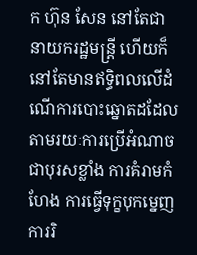ក ហ៊ុន សែន នៅតែជានាយករដ្ឋមន្ត្រី ហើយក៏នៅតែមានឥទ្ធិពលលើដំណើការបោះឆ្នោតដដែល តាមរយៈការប្រើអំណាចជាបុរសខ្លាំង ការគំរាមកំហែង ការធ្វើទុក្ខបុកម្នេញ ការរិ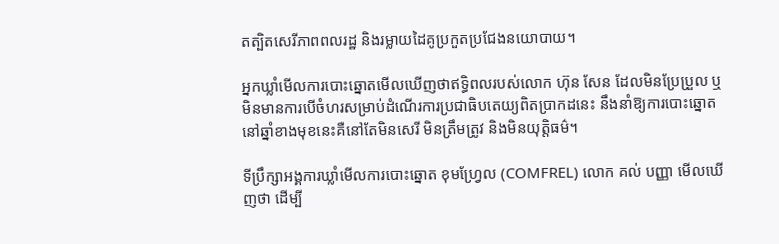តត្បិតសេរីភាពពលរដ្ឋ និងរម្លាយដៃគូប្រកួតប្រជែងនយោបាយ។

អ្នកឃ្លាំមើលការបោះឆ្នោតមើលឃើញថាឥទ្ធិពលរបស់លោក ហ៊ុន សែន ដែលមិនប្រែប្រួល ឬមិនមានការបើចំហរសម្រាប់ដំណើរការប្រជាធិបតេយ្យពិតប្រាកដនេះ នឹងនាំឱ្យការបោះឆ្នោតនៅឆ្នាំខាងមុខនេះគឺនៅតែមិនសេរី មិនត្រឹមត្រូវ និងមិនយុត្តិធម៌។

ទីប្រឹក្សាអង្គការឃ្លាំមើលការបោះឆ្នោត ខុមហ្វ្រែល (COMFREL) លោក គល់ បញ្ញា មើលឃើញថា ដើម្បី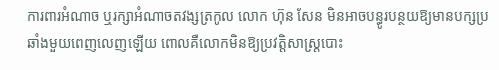ការពារអំណាច ឬរក្សាអំណាចតវង្សត្រកូល លោក ហ៊ុន សែន មិនអាចបន្ធូរបន្ថយឱ្យមានបក្សប្រឆាំងមួយពេញលេញឡើយ ពោលគឺលោកមិនឱ្យប្រវត្តិសាស្ត្របោះ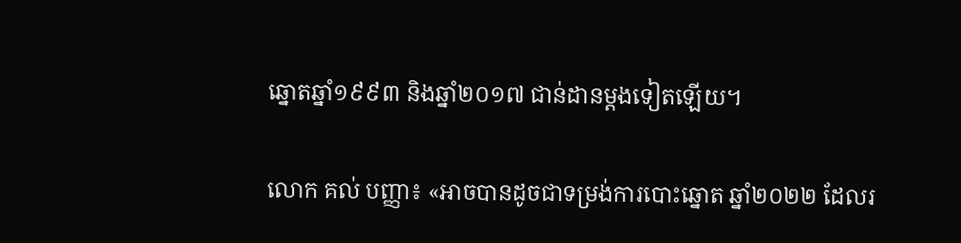ឆ្នោតឆ្នាំ១៩៩៣ និងឆ្នាំ២០១៧ ជាន់ដានម្ដងទៀតឡើយ។

លោក គល់ បញ្ញា៖ «អាចបានដូចជាទម្រង់ការបោះឆ្នោត ឆ្នាំ២០២២ ដែលរ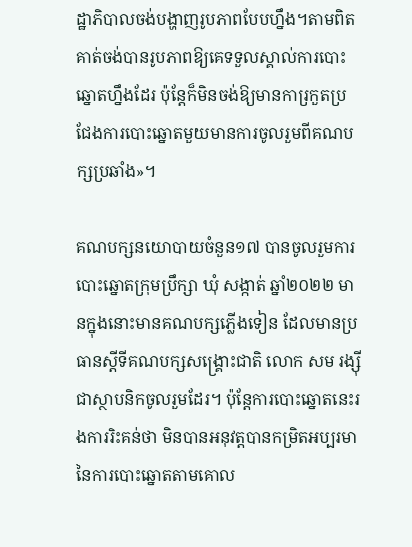ដ្ឋាភិបាលចង់បង្ហាញរូបភាពបែបហ្នឹង។តាមពិតគាត់ចង់បានរូបភាពឱ្យគេទទួលស្គាល់ការបោះឆ្នោតហ្នឹងដែរ ប៉ុន្តែក៏មិនចង់ឱ្យមានការ្រកួតប្រជែងការបោះឆ្នោតមួយមានការចូលរួមពីគណបក្សប្រឆាំង»។

គណបក្សនយោបាយចំនួន១៧ បានចូលរួមការបោះឆ្នោតក្រុមប្រឹក្សា ឃុំ សង្កាត់ ឆ្នាំ២០២២ មានក្នុងនោះមានគណបក្សភ្លើងទៀន ដែលមានប្រធានស្ដីទីគណបក្សសង្គ្រោះជាតិ លោក សម រង្ស៊ី ជាស្ថាបនិកចូលរួមដែរ។ ប៉ុន្តែការបោះឆ្នោតនេះរងការរិះគន់ថា មិនបានអនុវត្តបានកម្រិតអប្បរមានៃការបោះឆ្នោតតាមគោល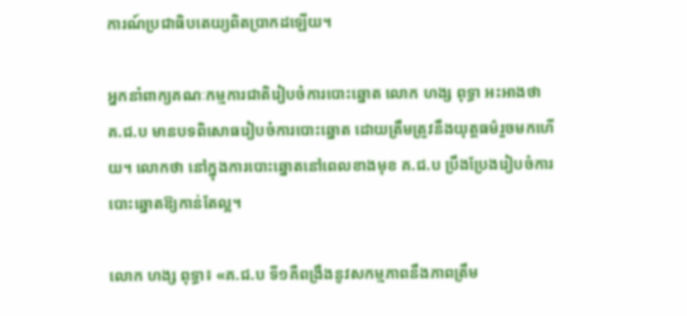ការណ៍ប្រជាធិបតេយ្យពិតប្រាកដឡើយ។

អ្នកនាំពាក្យគណៈកម្មការជាតិរៀបចំការបោះឆ្នោត លោក ហង្ស ពុទ្ធា អះអាងថា គ.ជ.ប មានបទពិសោធរៀបចំការបោះឆ្នោត ដោយត្រឹមត្រូវនឹងយុត្តធម៌រួចមកហើយ។ លោកថា នៅក្នុងការបោះឆ្នោតនៅពេលខាងមុខ គ.ជ.ប ប្រឹងប្រែងរៀបចំការបោះឆ្នោតឱ្យកាន់តែល្អ។

លោក ហង្ស ពុទ្ធា៖ «គ.ជ.ប ទី១គឺពង្រឹងនូវសកម្មភាពនឹងភាពត្រឹម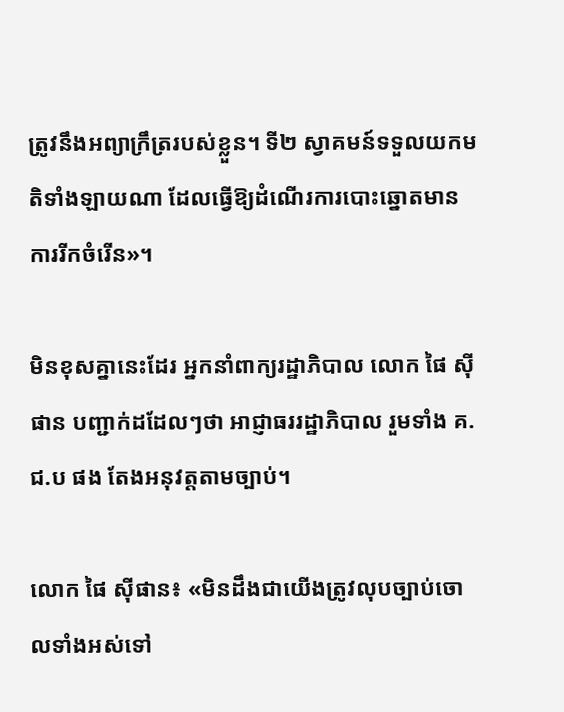ត្រូវនឹងអព្យាក្រឹត្ររបស់ខ្លួន។ ទី២ ស្វាគមន៍ទទួលយកមតិទាំងឡាយណា ដែលធ្វើឱ្យដំណើរការបោះឆ្នោតមានការរីកចំរើន»។

មិនខុសគ្នានេះដែរ អ្នកនាំពាក្យរដ្ឋាភិបាល លោក ផៃ ស៊ីផាន បញ្ជាក់ដដែលៗថា អាជ្ញាធររដ្ឋាភិបាល រួមទាំង គ.ជ.ប ផង តែងអនុវត្តតាមច្បាប់។

លោក ផៃ ស៊ីផាន៖ «មិនដឹងជាយើងត្រូវលុបច្បាប់ចោលទាំងអស់ទៅ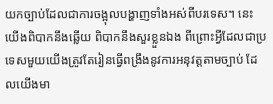យកច្បាប់ដែលជាការចង្អុលបង្ហាញទាំងអស់ពីបរទេស។ នេះយើងពិបាកនឹងឆ្លើយ ពិបាកនឹងសួរខ្លួនឯង ពីព្រោះអ្វីដែលជាប្រទេសមួយយើងត្រូវតែរៀនធ្វើពង្រឹងនូវការអនុវត្តតាមច្បាប់ ដែលយើងមា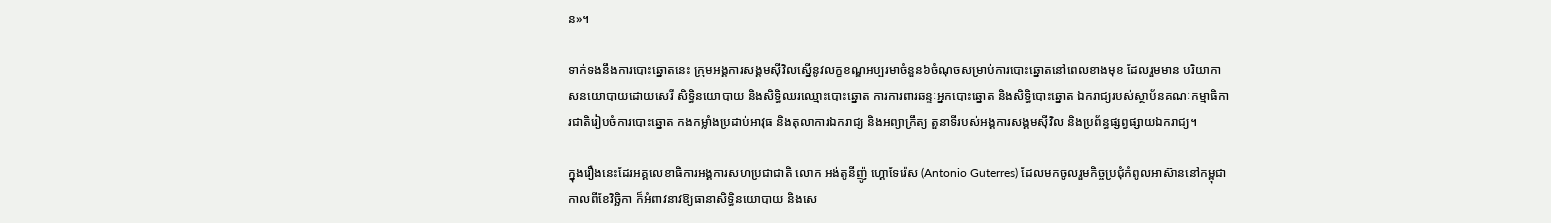ន»។

ទាក់ទងនឹងការបោះឆ្នោតនេះ ក្រុមអង្គការសង្គមស៊ីវិលស្នើនូវលក្ខខណ្ឌអប្បរមាចំនួន៦ចំណុចសម្រាប់ការបោះឆ្នោតនៅពេលខាងមុខ ដែលរួមមាន បរិយាកាសនយោបាយដោយសេរី សិទ្ធិនយោបាយ និងសិទ្ធិឈរឈ្មោះបោះឆ្នោត ការការពារឆន្ទៈអ្នកបោះឆ្នោត និងសិទ្ធិបោះឆ្នោត ឯករាជ្យរបស់ស្ថាប័នគណៈកម្មាធិការជាតិរៀបចំការបោះឆ្នោត កងកម្លាំងប្រដាប់អាវុធ និងតុលាការឯករាជ្យ និងអព្យាក្រឹត្យ តួនាទីរបស់អង្គការសង្គមស៊ីវិល និងប្រព័ន្ធផ្សព្វផ្សាយឯករាជ្យ។

ក្នុងរឿងនេះដែរអគ្គលេខាធិការអង្គការសហប្រជាជាតិ លោក អង់តូនីញ៉ូ ហ្គោទែរ៉េស (Antonio Guterres) ដែលមកចូលរួមកិច្ចប្រជុំកំពូលអាស៊ាននៅកម្ពុជាកាលពីខែវិច្ឆិកា ក៏អំពាវនាវឱ្យធានាសិទ្ធិនយោបាយ និងសេ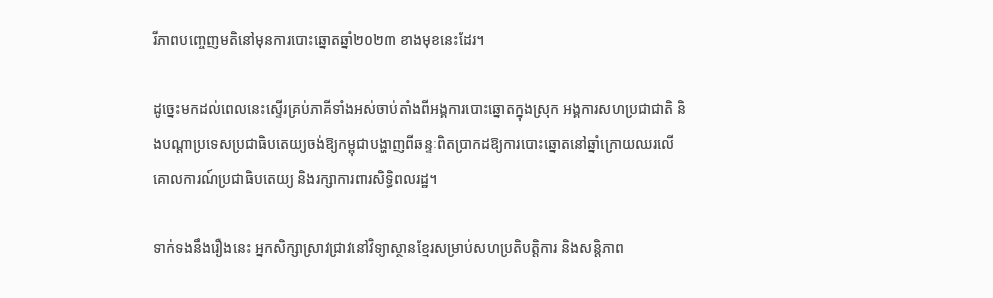រីភាពបញ្ចេញមតិនៅមុនការបោះឆ្នោតឆ្នាំ២០២៣ ខាងមុខនេះដែរ។

ដូច្នេះមកដល់ពេលនេះស្ទើរគ្រប់ភាគីទាំងអស់ចាប់តាំងពីអង្គការបោះឆ្នោតក្នុងស្រុក អង្គការសហប្រជាជាតិ និងបណ្ដាប្រទេសប្រជាធិបតេយ្យចង់ឱ្យកម្ពុជាបង្ហាញពីឆន្ទៈពិតប្រាកដឱ្យការបោះឆ្នោតនៅឆ្នាំក្រោយឈរលើគោលការណ៍ប្រជាធិបតេយ្យ និងរក្សាការពារសិទ្ធិពលរដ្ឋ។

ទាក់ទងនឹងរឿងនេះ អ្នកសិក្សាស្រាវជ្រាវនៅវិទ្យាស្ថានខ្មែរសម្រាប់សហប្រតិបត្តិការ និងសន្តិភាព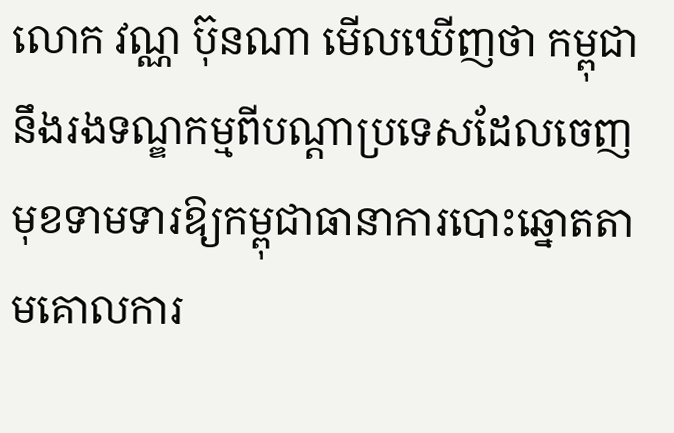លោក វណ្ណ ប៊ុនណា មើលឃើញថា កម្ពុជានឹងរងទណ្ឌកម្មពីបណ្ដាប្រទេសដែលចេញមុខទាមទារឱ្យកម្ពុជាធានាការបោះឆ្នោតតាមគោលការ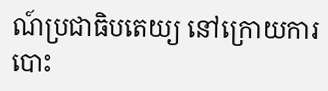ណ៍ប្រជាធិបតេយ្យ នៅក្រោយការបោះ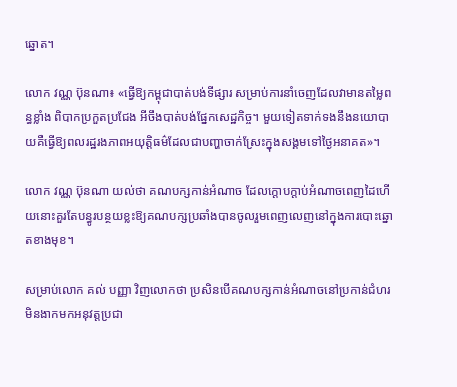ឆ្នោត។

លោក វណ្ណ ប៊ុនណា៖ «ធ្វើឱ្យកម្ពុជាបាត់បង់ទីផ្សារ សម្រាប់ការនាំចេញដែលវាមានតម្លៃពន្ធខ្លាំង ពិបាកប្រកួតប្រជែង អីចឹងបាត់បង់ផ្នែកសេដ្ឋកិច្ច។ មួយទៀតទាក់ទងនឹងនយោបាយគឺធ្វើឱ្យពលរដ្ឋរងភាពអយុត្តិធម៌ដែលជាបញ្ហាចាក់ស្រែះក្នុងសង្គមទៅថ្ងៃអនាគត»។

លោក វណ្ណ ប៊ុនណា យល់ថា គណបក្សកាន់អំណាច ដែលក្ដោបក្ដាប់អំណាចពេញដៃហើយនោះគួរតែបន្ធូរបន្ថយខ្លះឱ្យគណបក្សប្រឆាំងបានចូលរួមពេញលេញនៅក្នុងការបោះឆ្នោតខាងមុខ។

សម្រាប់លោក គល់ បញ្ញា វិញលោកថា ប្រសិនបើគណបក្សកាន់អំណាចនៅប្រកាន់ជំហរមិនងាកមកអនុវត្តប្រជា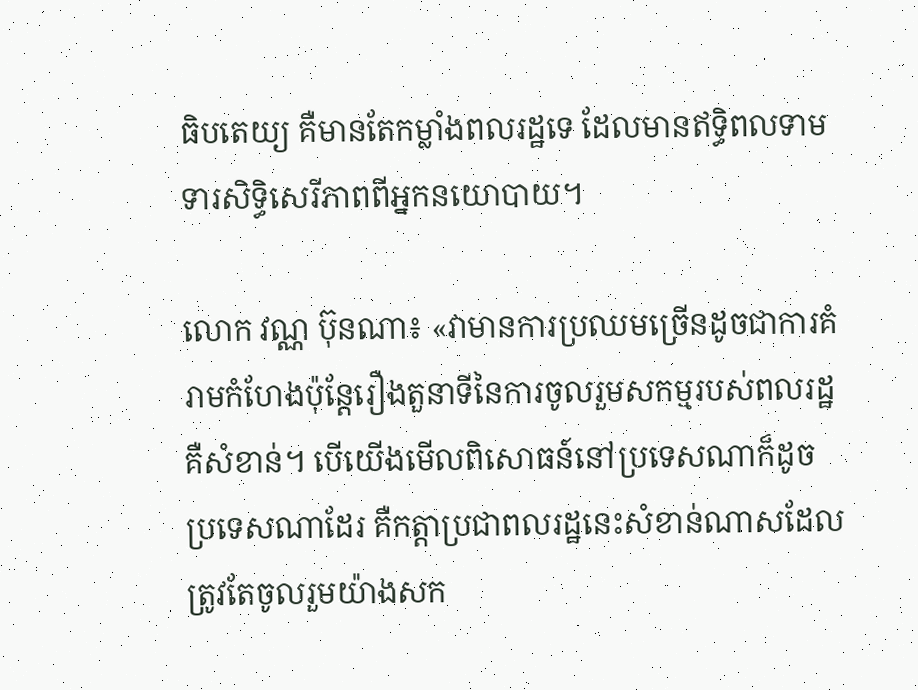ធិបតេយ្យ គឺមានតែកម្លាំងពលរដ្ឋទេ ដែលមានឥទ្ធិពលទាមទារសិទ្ធិសេរីភាពពីអ្នកនយោបាយ។

លោក វណ្ណ ប៊ុនណា៖ «វាមានការប្រឈមច្រើនដូចជាការគំរាមកំហែងប៉ុន្តែរឿងតួនាទីនៃការចូលរួមសកម្មរបស់ពលរដ្ឋគឺសំខាន់។ បើយើងមើលពិសោធន៍នៅប្រទេសណាក៏ដូចប្រទេសណាដែរ គឺកត្តាប្រជាពលរដ្ឋនេះសំខាន់ណាសដែលត្រូវតែចូលរួមយ៉ាងសក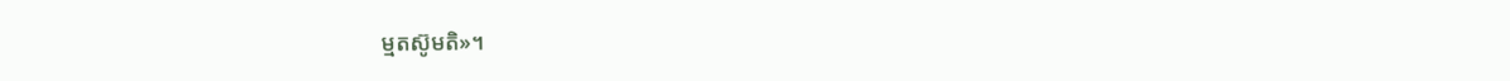ម្មតស៊ូមតិ»។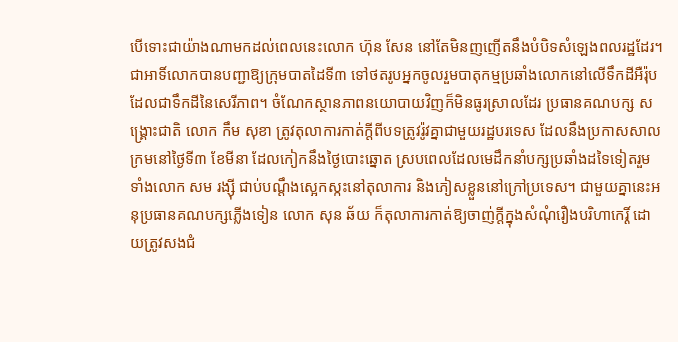បើទោះជាយ៉ាងណាមកដល់ពេលនេះលោក ហ៊ុន សែន នៅតែមិនញញើតនឹងបំបិទសំឡេងពលរដ្ឋដែរ។ ជាអាទិ៍លោកបានបញ្ជាឱ្យក្រុមបាតដៃទី៣ ទៅថតរូបអ្នកចូលរួមបាតុកម្មប្រឆាំងលោកនៅលើទឹកដីអឺរ៉ុប ដែលជាទឹកដីនៃសេរីភាព។ ចំណែកស្ថានភាពនយោបាយវិញក៏មិនធូរស្រាលដែរ ប្រធានគណបក្ស សង្គ្រោះជាតិ លោក កឹម សុខា ត្រូវតុលាការកាត់ក្តីពីបទត្រូវរ៉ូវគ្នាជាមួយរដ្ឋបរទេស ដែលនឹងប្រកាសសាលក្រមនៅថ្ងៃទី៣ ខែមីនា ដែលកៀកនឹងថ្ងៃបោះឆ្នោត ស្របពេលដែលមេដឹកនាំបក្សប្រឆាំងដទៃទៀតរួមទាំងលោក សម រង្ស៊ី ជាប់បណ្ដឹងស្អេកស្កះនៅតុលាការ និងភៀសខ្លួននៅក្រៅប្រទេស។ ជាមួយគ្នានេះអនុប្រធានគណបក្សភ្លើងទៀន លោក សុន ឆ័យ ក៏តុលាការកាត់ឱ្យចាញ់ក្ដីក្នុងសំណុំរឿងបរិហាកេរ្តិ៍ ដោយត្រូវសងជំ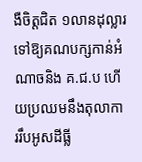ងឺចិត្តជិត ១លានដុល្លារទៅឱ្យគណបក្សកាន់អំណាចនិង គ.ជ.ប ហើយប្រឈមនឹងតុលាការរឹបអូសដីធ្លី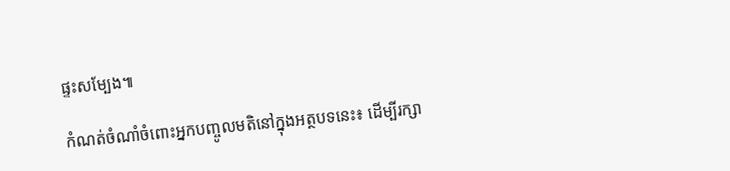ផ្ទះសម្បែង៕

កំណត់ចំណាំចំពោះអ្នកបញ្ចូលមតិនៅក្នុងអត្ថបទនេះ៖ ដើម្បីរក្សា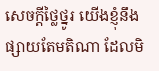សេចក្ដីថ្លៃថ្នូរ យើងខ្ញុំនឹងផ្សាយតែមតិណា ដែលមិ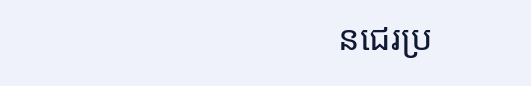នជេរប្រ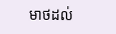មាថដល់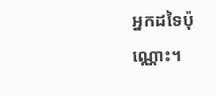អ្នកដទៃប៉ុណ្ណោះ។